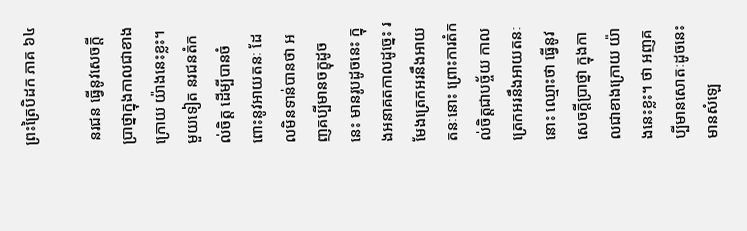ព្រះត្រៃបិដក ភាគ ៦៤

 នរជន ធ្វើនូវសេចក្តីបា្រថ្នាក្នុងកាលជាខាងក្រោយ យ៉ាងនេះខ្លះ។ មួយទៀត នរជនតំកល់ចិត្ត ដើម្បីបានចំពោះនូវអាយតនៈ ដែលមិនទាន់បានថា អញគប្បីមានចក្ខុដូចនេះ មានរូបដូចនេះ ក្នុងអនាគតកាលដូច្នេះ រមែងត្រេកអរនឹងអាយតនៈនោះ ព្រោះការតំកល់ចិត្តជាបច្ច័យ កាលត្រេកអរនឹងអាយតនៈនោះ ឈ្មោះថា ធ្វើនូវសេចក្តីបា្រថ្នា ក្នុងកាលជាខាងក្រោយ យ៉ាងនេះខ្លះ។ ថា អញគប្បីមានសោតៈដូចនេះ មានសំឡេ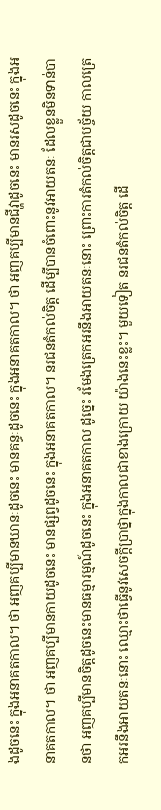ងដូចនេះ ក្នុងអនាគតកាល។ ថា អញគប្បីមានឃានៈដូចនេះ មានគន្ធៈដូចនេះ ក្នុងអនាគតកាល។ ថា អញគប្បីមានជីវ្ហាដូចនេះ មានរសដូចនេះ ក្នុងអនាគតកាល។ ថា អញគប្បីមានកាយដូចនេះ មានផ្សព្វដូចនេះ ក្នុងអនាគតកាល។ នរជនតំកល់ចិត្ត ដើម្បីបានចំពោះនូវអាយតនៈ ដែលខ្លួនមិនទាន់បានថា អញគប្បីមានចិត្តដូចនេះមានធម្មារម្មណ៍ដូចនេះ ក្នុងអនាគតកាល ដូច្នេះ រមែងត្រេកអរនឹងអាយតនៈនោះ ព្រោះការតំកល់ចិត្តជាបច្ច័យ កាលត្រេកអរនឹងអាយតនៈនោះ ឈ្មោះថាធ្វើនូវសេចក្តីបា្រថ្នាក្នុងកាលជាខាងក្រោយ យ៉ាងនេះខ្លះ។ មួយទៀត នរជនតំកល់ចិត្ត ដើ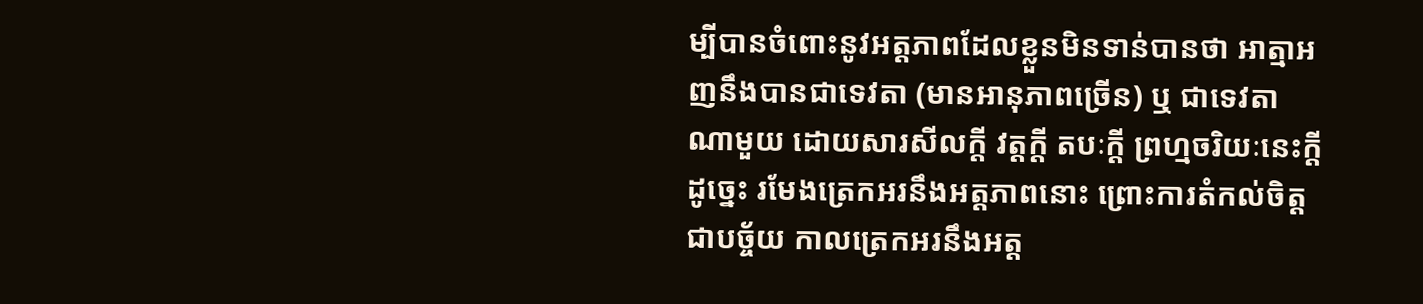ម្បីបានចំពោះនូវអត្តភាពដែលខ្លួនមិនទាន់បានថា អាត្មាអញនឹងបានជាទេវតា (មានអានុភាពច្រើន) ឬ ជាទេវតាណាមួយ ដោយសារសីលក្តី វត្តក្តី តបៈក្តី ព្រហ្មចរិយៈនេះក្តី ដូច្នេះ រមែងត្រេកអរនឹងអត្តភាពនោះ ព្រោះការតំកល់ចិត្តជាបច្ច័យ កាលត្រេកអរនឹងអត្ត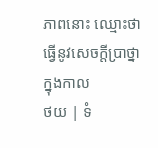ភាពនោះ ឈ្មោះថាធ្វើនូវសេចក្តីបា្រថ្នាក្នុងកាល
ថយ | ទំ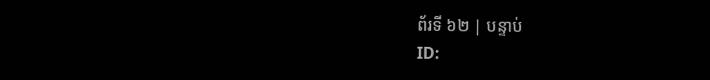ព័រទី ៦២ | បន្ទាប់
ID: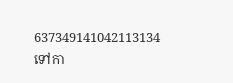637349141042113134
ទៅកា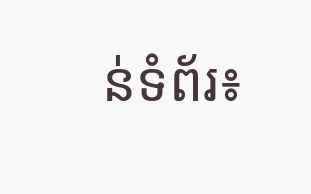ន់ទំព័រ៖